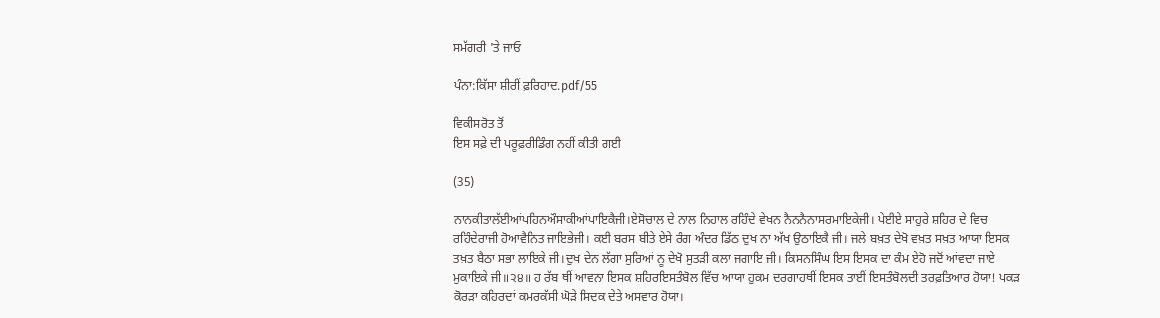ਸਮੱਗਰੀ 'ਤੇ ਜਾਓ

ਪੰਨਾ:ਕਿੱਸਾ ਸ਼ੀਰੀਂ ਫ਼ਰਿਹਾਦ.pdf/55

ਵਿਕੀਸਰੋਤ ਤੋਂ
ਇਸ ਸਫ਼ੇ ਦੀ ਪਰੂਫ਼ਰੀਡਿੰਗ ਨਹੀਂ ਕੀਤੀ ਗਈ

(35)

ਨਾਨਕੀਤਾਲੱਈਆਂਪਹਿਨਔਸਾਕੀਆਂਪਾਇਕੈਜੀ।ਏਸੋਚਾਲ ਦੇ ਨਾਲ ਨਿਹਾਲ ਰਹਿੰਦੇ ਵੇਖਨ ਨੈਨਨੈਨਾਸਰਮਾਇਕੇਜੀ। ਪੇਈਏ ਸਾਹੁਰੇ ਸ਼ਹਿਰ ਦੇ ਵਿਚ ਰਹਿੰਦੇਰਾਜੀ ਹੋਆਵੈਨਿਤ ਜਾਇਭੇਜੀ। ਕਈ ਬਰਸ ਬੀਤੇ ਏਸੇ ਰੰਗ ਅੰਦਰ ਡਿੱਠ ਦੁਖ ਨਾ ਅੱਖ ਉਠਾਇਕੈ ਜੀ। ਜਲੇ ਬਖ਼ਤ ਦੇਖੋ ਵਖ਼ਤ ਸਖ਼ਤ ਆਯਾ ਇਸਕ ਤਖ਼ਤ ਬੈਠਾ ਸਭਾ ਲਾਇਕੇ ਜੀ।ਦੁਖ ਦੇਨ ਲੱਗਾ ਸੁਰਿਆਂ ਨੂ ਦੇਖੋ ਸੁਤੜੀ ਕਲਾ ਜਗਾਇ ਜੀ। ਕਿਸਨਸਿੰਘ ਇਸ ਇਸਕ ਦਾ ਕੰਮ ਏਹੋ ਜਦੋਂ ਆਂਵਦਾ ਜਾਏ ਮੁਕਾਇਕੇ ਜੀ॥੨੪॥ ਹ ਰੱਬ ਥੀਂ ਆਵਨਾ ਇਸਕ ਸ਼ਹਿਰਇਸਤੰਬੋਲ ਵਿੱਚ ਆਯਾ ਹੁਕਮ ਦਰਗਾਹਥੀਂ ਇਸਕ ਤਾਈਂ ਇਸਤੰਬੋਲਦੀ ਤਰਫ਼ਤਿਆਰ ਹੋਯਾ! ਪਕੜ ਕੋਰੜਾ ਕਹਿਰਦਾਂ ਕਮਰਕੱਸੀ ਘੋੜੇ ਸਿਦਕ ਦੇਤੇ ਅਸਵਾਰ ਹੋਯਾ।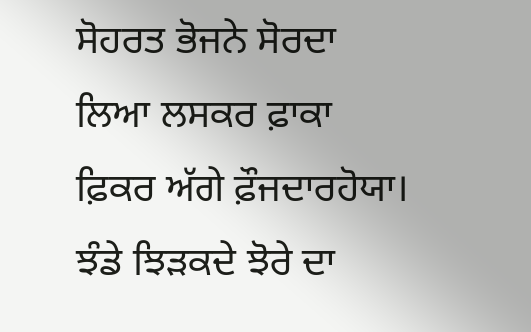ਸੋਹਰਤ ਭੋਜਨੇ ਸੋਰਦਾ ਲਿਆ ਲਸਕਰ ਫ਼ਾਕਾ ਫ਼ਿਕਰ ਅੱਗੇ ਫ਼ੌਜਦਾਰਹੋਯਾ। ਝੰਡੇ ਝਿੜਕਦੇ ਝੋਰੇ ਦਾ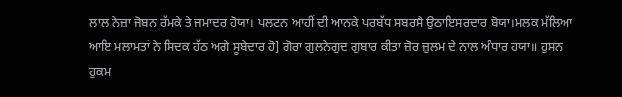ਲਾਲ ਨੇਜ਼ਾ ਜੋਬਨ ਰੱਮਕੇ ਤੇ ਜਮਾਦਰ ਹੋਯਾ। ਪਲਟਨ ਆਹੀਂ ਦੀ ਆਨਕੇ ਪਰਬੱਧ ਸਬਰਸੈ ਉਠਾਇਸਰਦਾਰ ਬੋਯਾ।ਮਲਕ ਮੱਲਿਆ ਆਇ ਮਲਾਮਤਾਂ ਨੇ ਸਿਦਕ ਹੱਠ ਅਗੇ ਸੂਬੇਦਾਰ ਹੋ] ਗੋਰਾ ਗੁਲਨੇਗੁਦ ਗੁਬਾਰ ਕੀਤਾ ਜ਼ੋਰ ਜ਼ੁਲਮ ਦੇ ਨਾਲ ਅੰਧਾਰ ਹਯਾ॥ ਹੁਸਨ ਹੁਕਮ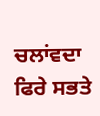ਚਲਾਂਵਦਾ ਫਿਰੇ ਸਭਤੇ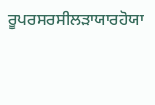ਰੂਪਰਸਰਸੀਲੜਾਯਾਰਹੋਯਾ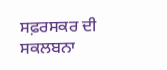ਸਫ਼ਰਸਕਰ ਦੀ ਸਕਲਬਨਾ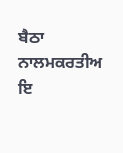ਬੈਠਾ ਨਾਲਮਕਰਤੀਅ ਇ